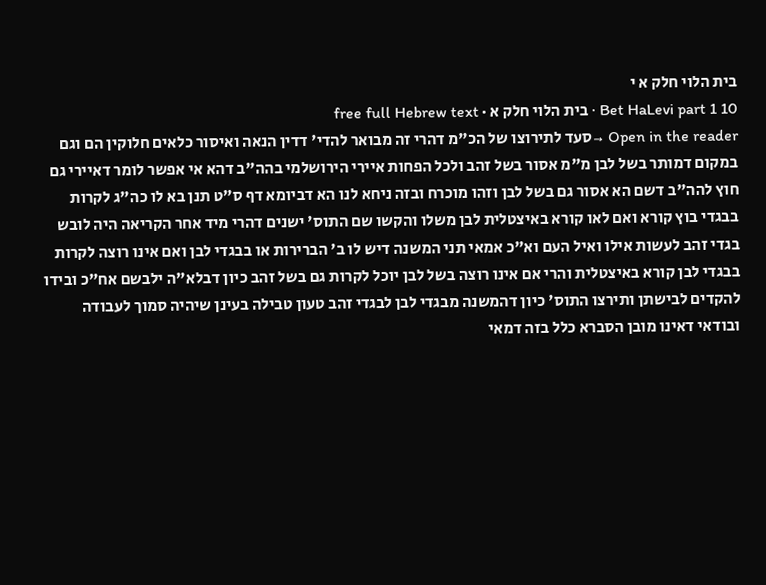בית הלוי חלק א י
Bet HaLevi part 1 10 · בית הלוי חלק א · free full Hebrew text
Open in the reader →סעד לתירוצו של הכ"מ דהרי זה מבואר להדי' דדין הנאה ואיסור כלאים חלוקין הם וגם במקום דמותר בשל לבן מ"מ אסור בשל זהב ולכל הפחות איירי הירושלמי בהה"ב דהא אי אפשר לומר דאיירי גם חוץ להה"ב דשם הא אסור גם בשל לבן וזהו מוכרח ובזה ניחא לנו הא דביומא דף ס"ט תנן בא לו כה"ג לקרות בבגדי בוץ קורא ואם לאו קורא באיצטלית לבן משלו והקשו שם התוס' ישנים דהרי מיד אחר הקריאה היה לובש בגדי זהב לעשות אילו ואיל העם וא"כ אמאי תני המשנה דיש לו ב' הברירות או בבגדי לבן ואם אינו רוצה לקרות בבגדי לבן קורא באיצטלית והרי אם אינו רוצה בשל לבן יוכל לקרות גם בשל זהב כיון דבלא"ה ילבשם אח"כ ובידו להקדים לבישתן ותירצו התוס' כיון דהמשנה מבגדי לבן לבגדי זהב טעון טבילה בעינן שיהיה סמוך לעבודה ובודאי דאינו מובן הסברא כלל בזה דמאי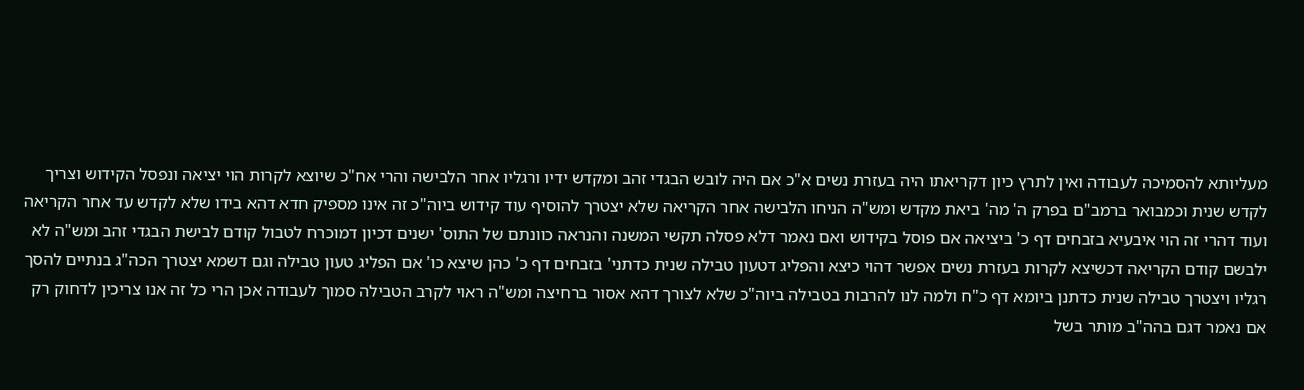מעליותא להסמיכה לעבודה ואין לתרץ כיון דקריאתו היה בעזרת נשים א"כ אם היה לובש הבגדי זהב ומקדש ידיו ורגליו אחר הלבישה והרי אח"כ שיוצא לקרות הוי יציאה ונפסל הקידוש וצריך לקדש שנית וכמבואר ברמב"ם בפרק ה' מה' ביאת מקדש ומש"ה הניחו הלבישה אחר הקריאה שלא יצטרך להוסיף עוד קידוש ביוה"כ זה אינו מספיק חדא דהא בידו שלא לקדש עד אחר הקריאה ועוד דהרי זה הוי איבעיא בזבחים דף כ' ביציאה אם פוסל בקידוש ואם נאמר דלא פסלה תקשי המשנה והנראה כוונתם של התוס' ישנים דכיון דמוכרח לטבול קודם לבישת הבגדי זהב ומש"ה לא ילבשם קודם הקריאה דכשיצא לקרות בעזרת נשים אפשר דהוי כיצא והפליג דטעון טבילה שנית כדתני' בזבחים דף כ' כהן שיצא כו' אם הפליג טעון טבילה וגם דשמא יצטרך הכה"ג בנתיים להסך רגליו ויצטרך טבילה שנית כדתנן ביומא דף כ"ח ולמה לנו להרבות בטבילה ביוה"כ שלא לצורך דהא אסור ברחיצה ומש"ה ראוי לקרב הטבילה סמוך לעבודה אכן הרי כל זה אנו צריכין לדחוק רק אם נאמר דגם בהה"ב מותר בשל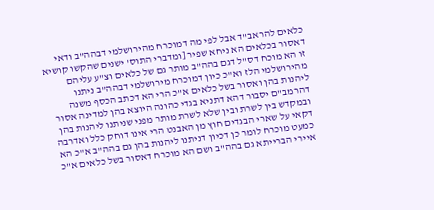כלאים להראב"ד אבל לפי מה דמוכרח מהירושלמי דבהה"ב ודאי דאסור בכלאים הא ניחא שפיר [ומדברי התוס' ישנים שהקשו קושיא זו הא מוכח דס"ל דגם בהה"ב מותר גם של כלאים וצ"ע עליהם מהירושלמי הלז וא"כ כיון דמוכרח מירושלמי דבהה"ב ניתנו ליהנות בהן ואסור בשל כלאים א"כ הרי הא דכתב הכסף משנה דהרמב"ם יסבור דהא דתניא בגדי כהונה היוצא בהן למדינה אסור ובמקדש בין לשרת ובין שלא לשרת מותר מפני שניתנו ליהנות בהן דקאי על שארי הבגדים חוץ מן האבנט הרי אינו דוחק כלל ואדרבה כמעט מוכרח לומר כן דכיון דניתנו ליהנות בהן גם בהה"ב א"כ הא איירי הברייתא גם בהה"ב ושם הא מוכרח דאסור בשל כלאים א"כ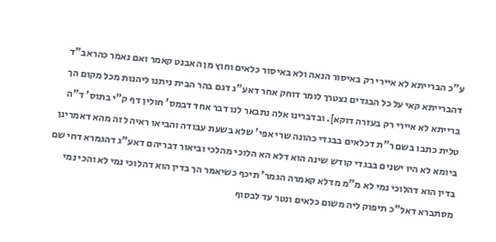ע"כ הברייתא לא איירי רק באיסור הנאה ולא באיסור כלאים וחוץ מן האבנט קאמר ואם נאמר כהראב"ד דהברייתא קאי על כל הבגדים נצטרך לומר דוחק אחר דאע"ג דגם בהר הבית ניתנו ליהנות מכל מקום הך ברייתא לא איירי רק בעזרה דוקא]. ובדברינו אלה נתבאר לנו דבר אחד דבמס' חולין דף ק"י בתוס' ד"ה טלית כתבו בשם ר"ת דכלאים בבגדי כהונה שרי אפי' שלא בשעת עבודה והביאו ראיה לזה מהא דאמרינן ביומא לא היו ישנים בבגדי קודש שינה הוא דלא הא הלוכי מהלכי וביאור דבריהם דאע"ג דהגמרא דחי שם בדין הוא דהלוכי נמי לא מ"מ מדלא קאמרה הגמר' תיכף כשיאמר הך בדין הוא דהלוכי נמי לא והכי נמי מסתברא דאל"כ תיפוק ליה משום כלאים ונטר עד לבסוף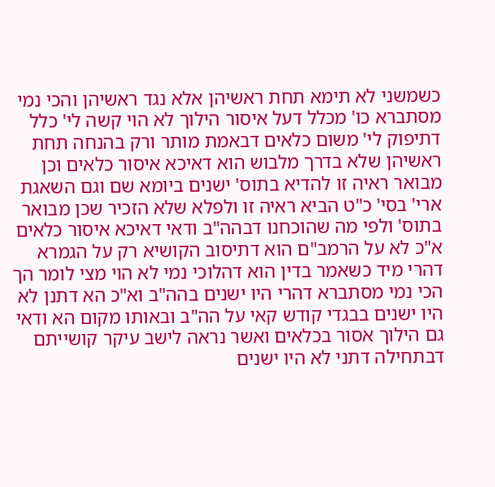כשמשני לא תימא תחת ראשיהן אלא נגד ראשיהן והכי נמי מסתברא כו' מכלל דעל איסור הילוך לא הוי קשה לי' כלל דתיפוק לי' משום כלאים דבאמת מותר ורק בהנחה תחת ראשיהן שלא בדרך מלבוש הוא דאיכא איסור כלאים וכן מבואר ראיה זו להדיא בתוס' ישנים ביומא שם וגם השאגת ארי' בסי' כ"ט הביא ראיה זו ולפלא שלא הזכיר שכן מבואר בתוס' ולפי מה שהוכחנו דבהה"ב ודאי דאיכא איסור כלאים א"כ לא על הרמב"ם הוא דתיסוב הקושיא רק על הגמרא דהרי מיד כשאמר בדין הוא דהלוכי נמי לא הוי מצי לומר הך הכי נמי מסתברא דהרי היו ישנים בהה"ב וא"כ הא דתנן לא היו ישנים בבגדי קודש קאי על הה"ב ובאותו מקום הא ודאי גם הילוך אסור בכלאים ואשר נראה לישב עיקר קושייתם דבתחילה דתני לא היו ישנים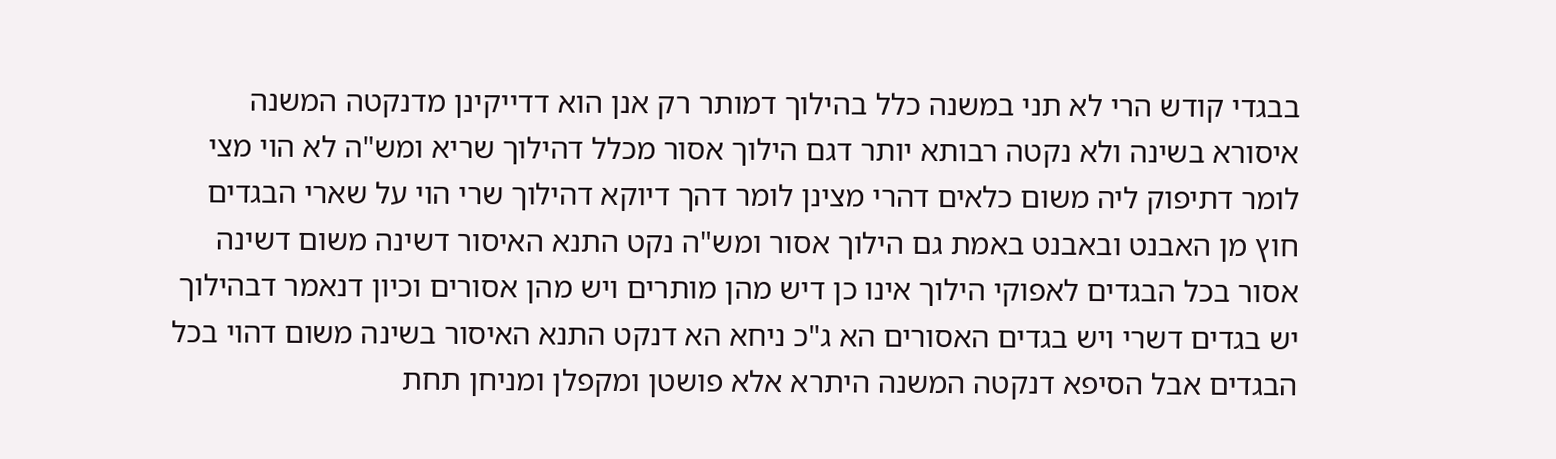בבגדי קודש הרי לא תני במשנה כלל בהילוך דמותר רק אנן הוא דדייקינן מדנקטה המשנה איסורא בשינה ולא נקטה רבותא יותר דגם הילוך אסור מכלל דהילוך שריא ומש"ה לא הוי מצי לומר דתיפוק ליה משום כלאים דהרי מצינן לומר דהך דיוקא דהילוך שרי הוי על שארי הבגדים חוץ מן האבנט ובאבנט באמת גם הילוך אסור ומש"ה נקט התנא האיסור דשינה משום דשינה אסור בכל הבגדים לאפוקי הילוך אינו כן דיש מהן מותרים ויש מהן אסורים וכיון דנאמר דבהילוך יש בגדים דשרי ויש בגדים האסורים הא ג"כ ניחא הא דנקט התנא האיסור בשינה משום דהוי בכל הבגדים אבל הסיפא דנקטה המשנה היתרא אלא פושטן ומקפלן ומניחן תחת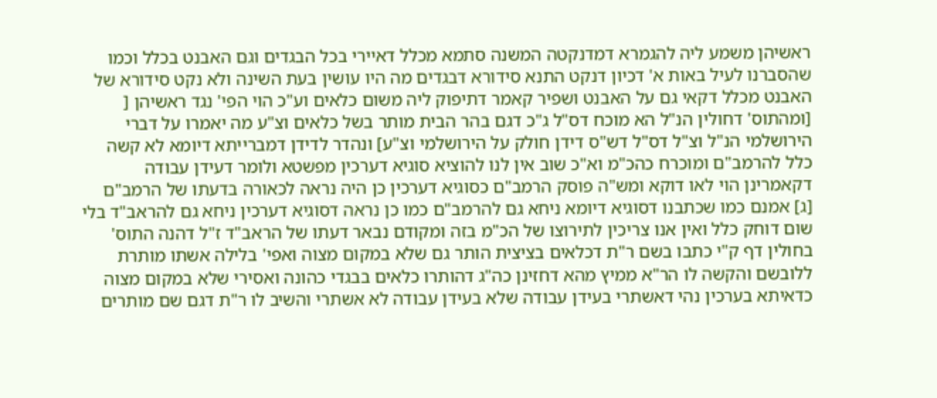ראשיהן משמע ליה להגמרא דמדנקטה המשנה סתמא מכלל דאיירי בכל הבגדים וגם האבנט בכלל וכמו שהסברנו לעיל באות א' דכיון דנקט התנא סידורא דבגדים מה היו עושין בעת השינה ולא נקט סידורא של האבנט מכלל דקאי גם על האבנט ושפיר קאמר דתיפוק ליה משום כלאים וע"כ הוי הפי' נגד ראשיהן [ [ומהתוס' דחולין הנ"ל הא מוכח דס"ל ג"כ דגם בהר הבית מותר בשל כלאים וצ"ע מה יאמרו על דברי הירושלמי הנ"ל וצ"ל דס"ל דש"ס דידן חולק על הירושלמי וצ"ע] ונהדר לדידן דמברייתא דיומא לא קשה כלל להרמב"ם ומוכרח כהכ"מ וא"כ שוב אין לנו להוציא סוגיא דערכין מפשטא ולומר דעידן עבודה דקאמרינן הוי לאו דוקא ומש"ה פוסק הרמב"ם כסוגיא דערכין כן היה נראה לכאורה בדעתו של הרמב"ם
[ג] אמנם כמו שכתבנו דסוגיא דיומא ניחא גם להרמב"ם כמו כן נראה דסוגיא דערכין ניחא גם להראב"ד בלי שום דוחק כלל ואין אנו צריכין לתירוצו של הכ"מ בזה ומקודם נבאר דעתו של הראב"ד ז"ל דהנה התוס' בחולין דף ק"י כתבו בשם ר"ת דכלאים בציצית הותר גם שלא במקום מצוה ואפי' בלילה אשתו מותרת ללובשם והקשה לו הר"א ממיץ מהא דחזינן כה"ג דהותרו כלאים בבגדי כהונה ואסירי שלא במקום מצוה כדאיתא בערכין נהי דאשתרי בעידן עבודה שלא בעידן עבודה לא אשתרי והשיב לו ר"ת דגם שם מותרים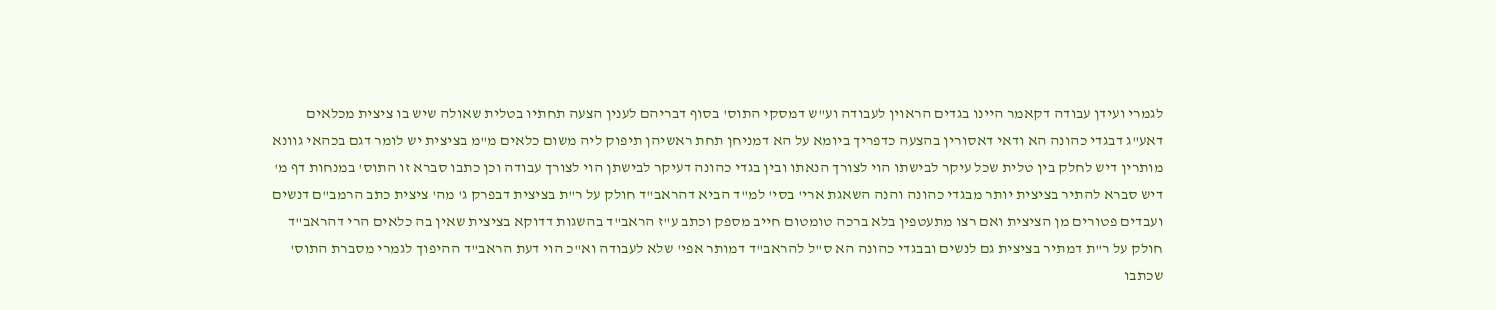לגמרי ועידן עבודה דקאמר היינו בגדים הראוין לעבודה וע"ש דמסקי התוס' בסוף דבריהם לענין הצעה תחתיו בטלית שאולה שיש בו ציצית מכלאים דאע"ג דבגדי כהונה הא ודאי דאסורין בהצעה כדפריך ביומא על הא דמניחן תחת ראשיהן תיפוק ליה משום כלאים מ"מ בציצית יש לומר דגם בכהאי גוונא מותרין דיש לחלק בין טלית שכל עיקר לבישתו הוי לצורך הנאתו ובין בגדי כהונה דעיקר לבישתן הוי לצורך עבודה וכן כתבו סברא זו התוס' במנחות דף מ' דיש סברא להתיר בציצית יותר מבגדי כהונה והנה השאגת ארי' בסי' למ"ד הביא דהראב"ד חולק על ר"ת בציצית דבפרק ג' מה' ציצית כתב הרמב"ם דנשים ועבדים פטורים מן הציצית ואם רצו מתעטפין בלא ברכה טומטום חייב מספק וכתב ע"ז הראב"ד בהשגות דדוקא בציצית שאין בה כלאים הרי דהראב"ד חולק על ר"ת דמתיר בציצית גם לנשים ובבגדי כהונה הא ס"ל להראב"ד דמותר אפי' שלא לעבודה וא"כ הוי דעת הראב"ד ההיפוך לגמרי מסברת התוס' שכתבו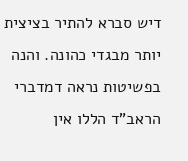דיש סברא להתיר בציצית יותר מבגדי כהונה. והנה בפשיטות נראה דמדברי הראב"ד הללו אין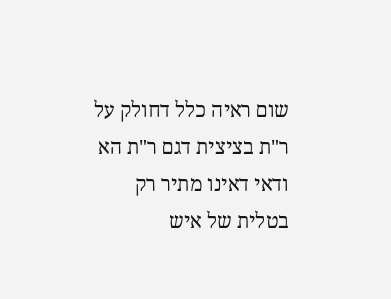שום ראיה כלל דחולק על ר"ת בציצית דגם ר"ת הא ודאי דאינו מתיר רק בטלית של איש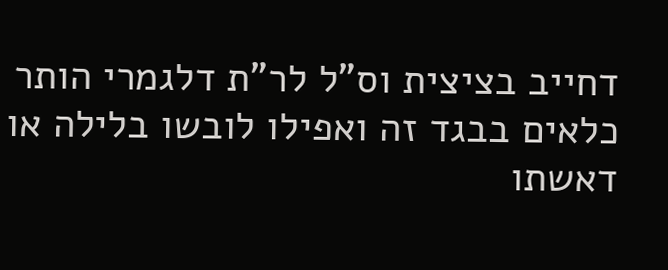דחייב בציצית וס"ל לר"ת דלגמרי הותר כלאים בבגד זה ואפילו לובשו בלילה או דאשתו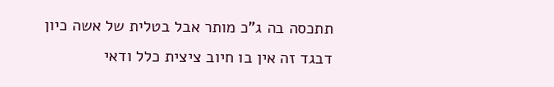תתכסה בה ג"כ מותר אבל בטלית של אשה כיון דבגד זה אין בו חיוב ציצית כלל ודאי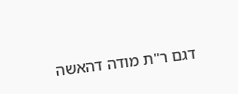דגם ר"ת מודה דהאשה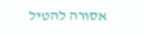אסורה להטיל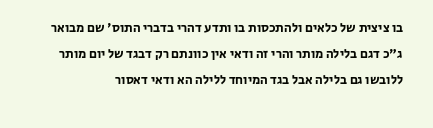בו ציצית של כלאים ולהתכסות בו ותדע דהרי בדברי התוס' שם מבואר ג"כ דגם בלילה מותר והרי זה ודאי אין כוונתם רק דבגד של יום מותר ללובשו גם בלילה אבל בגד המיוחד ללילה הא ודאי דאסור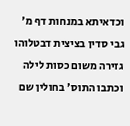וכדאיתא במנחות דף מ' גבי סדין בציצית דבטלוהו גזירה משום כסות לילה וכתבו התוס' בחולין שם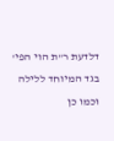דלדעת ר"ת הוי הפי' בגד המיוחד ללילה וכמו כן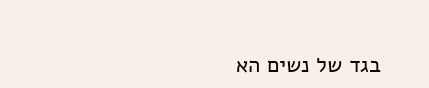בגד של נשים הא